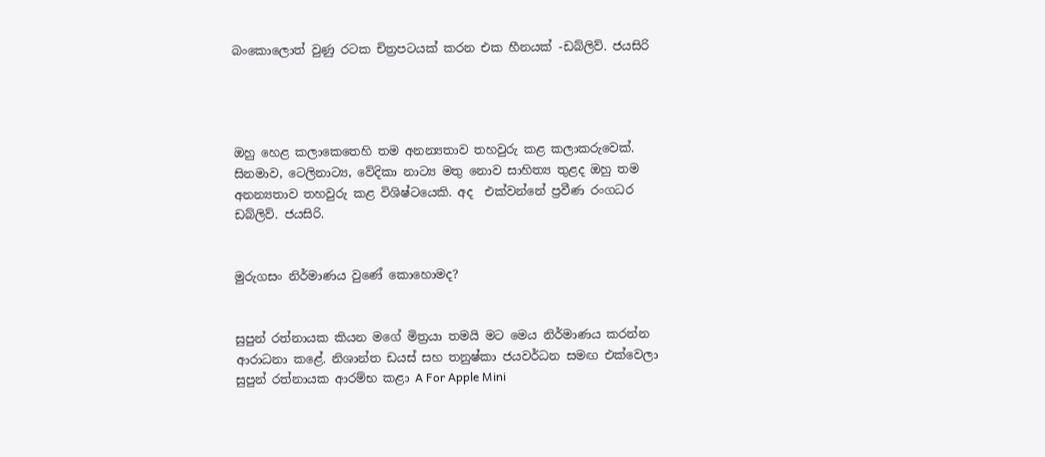බංකොලොත් වුණු රටක චිත්‍රපටයක් කරන එක හීනයක් -ඩබ්ලිව්. ජයසිරි




ඔහු හෙළ කලාකෙතෙහි තම අනන්‍යතාව තහවුරු කළ කලාකරුවෙක්. සිනමාව, ටෙලිනාට්‍ය, වේදිකා නාට්‍ය මතු නොව සාහිත්‍ය තුළද ඔහු තම අනන්‍යතාව තහවුරු කළ විශිෂ්ටයෙකි. අද  එක්වන්නේ ප්‍රවීණ රංගධර ඩබ්ලිව්. ජයසිරි.


මුරුගසං නිර්මාණය වුණේ කොහොමද?


සුපුන් රත්නායක කියන මගේ මිත්‍රයා තමයි මට මෙය නිර්මාණය කරන්න ආරාධනා කළේ. නිශාන්ත ඩයස් සහ තනුෂ්කා ජයවර්ධන සමඟ එක්වෙලා සුපුන් රත්නායක ආරම්භ කළා A For Apple Mini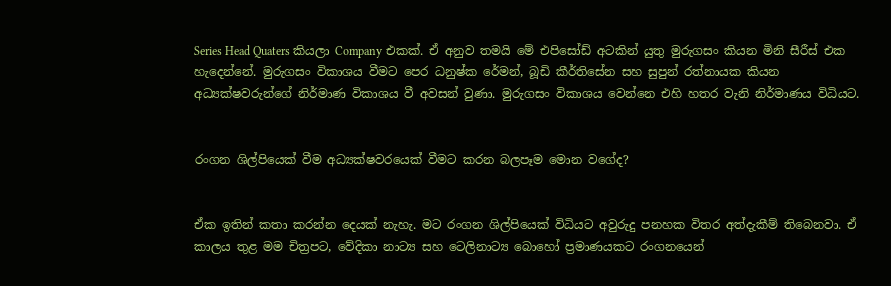Series Head Quaters කියලා Company එකක්. ඒ අනුව තමයි මේ එපිසෝඩ් අටකින් යුතු මුරුගසං කියන මිනි සීරීස් එක හැදෙන්නේ. මුරුගසං විකාශය වීමට පෙර ධනුෂ්ක රේමන්, බූඩි කීර්තිසේන සහ සුපුන් රත්නායක කියන අධ්‍යක්ෂවරුන්ගේ නිර්මාණ විකාශය වී අවසන් වුණා. මුරුගසං විකාශය වෙන්නෙ එහි හතර වැනි නිර්මාණය විධියට.


රංගන ශිල්පියෙක් වීම අධ්‍යක්ෂවරයෙක් වීමට කරන බලපෑම මොන වගේද?


ඒක ඉතින් කතා කරන්න දෙයක් නැහැ. මට රංගන ශිල්පියෙක් විධියට අවුරුදු පනහක විතර අත්දැකීම් තිබෙනවා. ඒ කාලය තුළ මම චිත්‍රපට, වේදිකා නාට්‍ය සහ ටෙලිනාට්‍ය බොහෝ ප්‍රමාණයකට රංගනයෙන්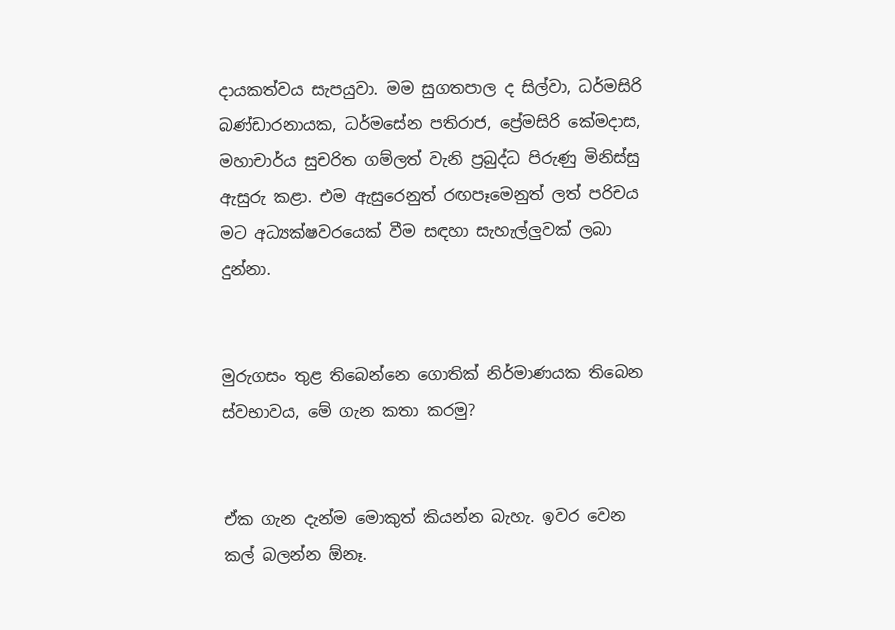දායකත්වය සැපයුවා. මම සුගතපාල ද සිල්වා, ධර්මසිරි බණ්ඩාරනායක, ධර්මසේන පතිරාජ, ප්‍රේමසිරි කේමදාස, මහාචාර්ය සුචරිත ගම්ලත් වැනි ප්‍රබුද්ධ පිරුණු මිනිස්සු ඇසුරු කළා. එම ඇසුරෙනුත් රඟපෑමෙනුත් ලත් පරිචය මට අධ්‍යක්ෂවරයෙක් වීම සඳහා සැහැල්ලුවක් ලබා දුන්නා.


මුරුගසං තුළ තිබෙන්නෙ ගොතික් නිර්මාණයක තිබෙන ස්වභාවය, මේ ගැන කතා කරමු?


ඒක ගැන දැන්ම මොකුත් කියන්න බැහැ. ඉවර වෙන කල් බලන්න ඕනෑ.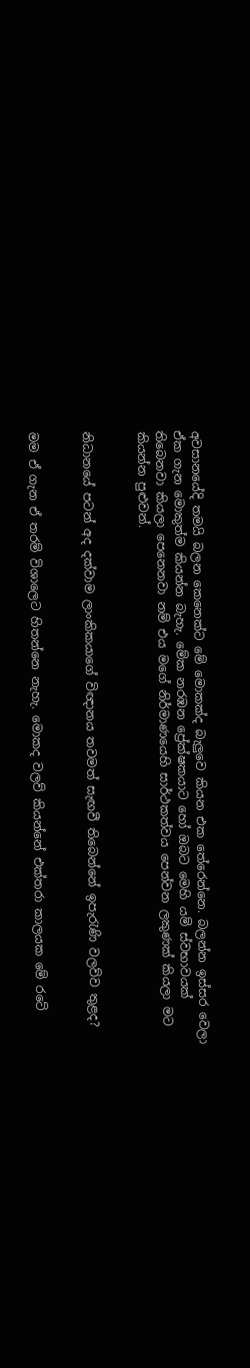අවසානයේදි තමයි බලන කෙනෙක්ට මේ මොකක්ද බැලුවෙ කියන එක තේරෙන්නෙ. බලන්න ඉස්සර වෙලා ඒක ගැන මොකුත්ම කියන්න බැහැ. මේක නරඹන ප්‍රේක්ෂකයාට හෝ ඔබට මෙහි යම් ස්වභාවයක් තිබෙනවා කියලා පෙනෙනවා නම් එය මගේ නිර්මාණයෙහි සාර්ථකත්වය පෙන්වන ලකුණක් කියලා මට කියන්න පුළුවන්.


නිධානයේ පටන් අද දක්වාම ලාංකිකයාගේ විඥානය තවමත් සැඟවී තිබෙන්නේ ඉපැරැණි වලව්ව තුළද?


මම ඒ ගැන ඒ තරම් විශාලෙට හිතන්නෙ නැහැ. මොකද වලව් කියන්නේ එක්තරා කාලයක මේ රටේ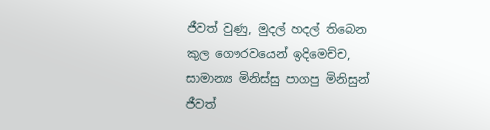ජීවත් වුණු, මුදල් හදල් තිබෙන කුල ගෞරවයෙන් ඉදිමෙච්ච, සාමාන්‍ය මිනිස්සු පාගපු මිනිසුන් ජීවත්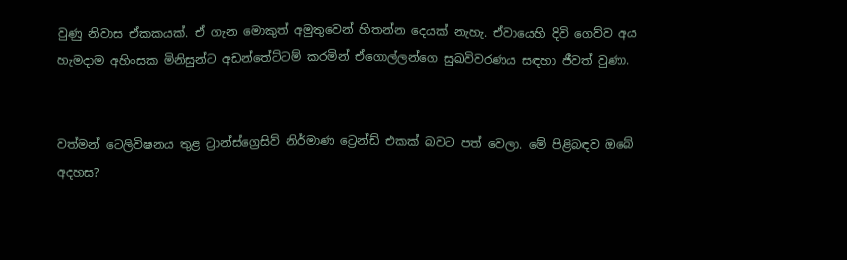වුණු නිවාස ඒකකයක්. ඒ ගැන මොකුත් අමුතුවෙන් හිතන්න දෙයක් නැහැ. ඒවායෙහි දිවි ගෙව්ව අය හැමදාම අහිංසක මිනිසුන්ට අඩන්තේට්ටම් කරමින් ඒගොල්ලන්ගෙ සුඛවිවරණය සඳහා ජීවත් වුණා.


වත්මන් ටෙලිවිෂනය තුළ ට්‍රාන්ස්ග්‍රෙසිව් නිර්මාණ ට්‍රෙන්ඩ් එකක් බවට පත් වෙලා. මේ පිළිබඳව ඔබේ අදහස?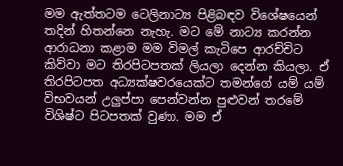මම ඇත්තටම ටෙලිනාට්‍ය පිළිබඳව විශේෂයෙන් තදින් හිතන්නෙ නැහැ. මට මේ නාට්‍ය කරන්න ආරාධනා කළාම මම විමල් කැටිපෙ ආරච්චිට කිව්වා මට තිරපිටපතක් ලියලා දෙන්න කියලා. ඒ තිරපිටපත අධ්‍යක්ෂවරයෙක්ට තමන්ගේ යම් යම් විභවයන් උලුප්පා පෙන්වන්න පුළුවන් තරමේ විශිෂ්ට පිටපතක් වුණා. මම ඒ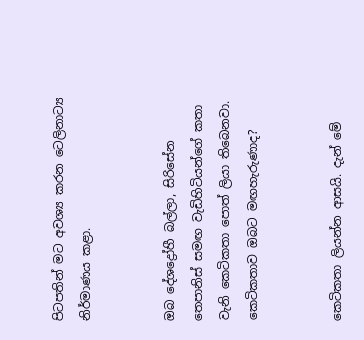පිටපතින් මට අවශ්‍ය කරන ටෙලිනාට්‍ය නිර්මාණය කළා.


ඔබ දේශද්‍රෝහී බල්ලා, සිරිසේන තෙපානිස් සමඟ වැඩිහිටියන්ගේ කතා වැනි කෙටිකතා පොත් ලියා තිබෙනවා. කෙටිකතාව ඔබට මඟහැරුණාද?


කෙටිකතා ලියන්න ආසයි. දැන් මේ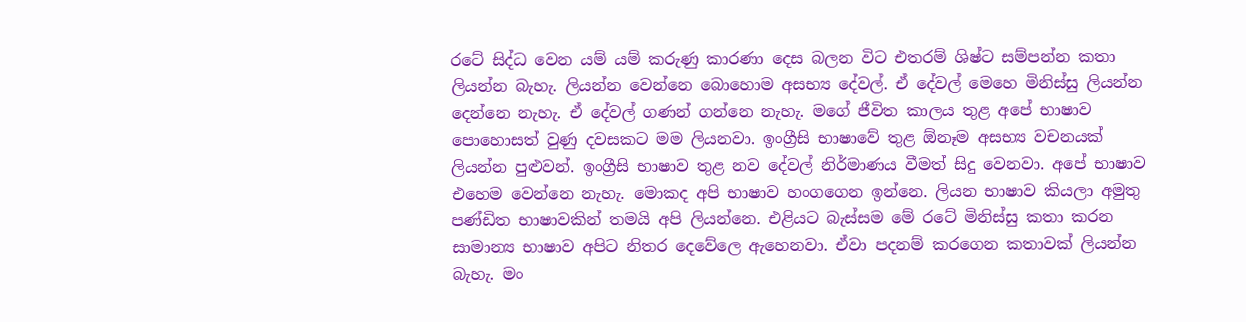රටේ සිද්ධ වෙන යම් යම් කරුණු කාරණා දෙස බලන විට එතරම් ශිෂ්ට සම්පන්න කතා ලියන්න බැහැ. ලියන්න වෙන්නෙ බොහොම අසභ්‍ය දේවල්. ඒ දේවල් මෙහෙ මිනිස්සු ලියන්න දෙන්නෙ නැහැ. ඒ දේවල් ගණන් ගන්නෙ නැහැ. මගේ ජීවිත කාලය තුළ අපේ භාෂාව පොහොසත් වුණු දවසකට මම ලියනවා. ඉංග්‍රීසි භාෂාවේ තුළ ඕනෑම අසභ්‍ය වචනයක් ලියන්න පුළුවන්. ඉංග්‍රීසි භාෂාව තුළ නව දේවල් නිර්මාණය වීමත් සිදු වෙනවා. අපේ භාෂාව එහෙම වෙන්නෙ නැහැ. මොකද අපි භාෂාව හංගගෙන ඉන්නෙ. ලියන භාෂාව කියලා අමුතු පණ්ඩිත භාෂාවකින් තමයි අපි ලියන්නෙ. එළියට බැස්සම මේ රටේ මිනිස්සු කතා කරන සාමාන්‍ය භාෂාව අපිට නිතර දෙවේලෙ ඇහෙනවා. ඒවා පදනම් කරගෙන කතාවක් ලියන්න බැහැ. මං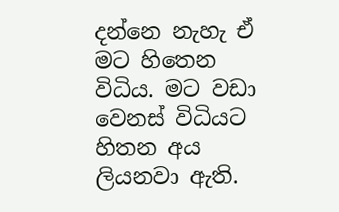දන්නෙ නැහැ ඒ මට හිතෙන විධිය. මට වඩා වෙනස් විධියට හිතන අය ලියනවා ඇති.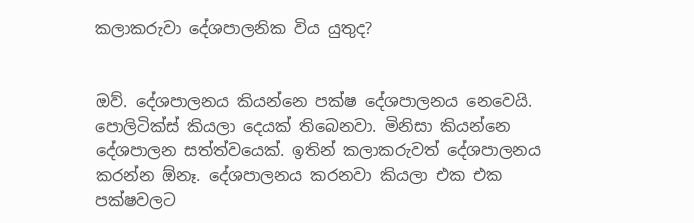කලාකරුවා දේශපාලනික විය යුතුද?


ඔව්. දේශපාලනය කියන්නෙ පක්ෂ දේශපාලනය නෙවෙයි. පොලිටික්ස් කියලා දෙයක් තිබෙනවා. මිනිසා කියන්නෙ දේශපාලන සත්ත්වයෙක්. ඉතින් කලාකරුවත් දේශපාලනය කරන්න ඕනෑ. දේශපාලනය කරනවා කියලා එක එක පක්ෂවලට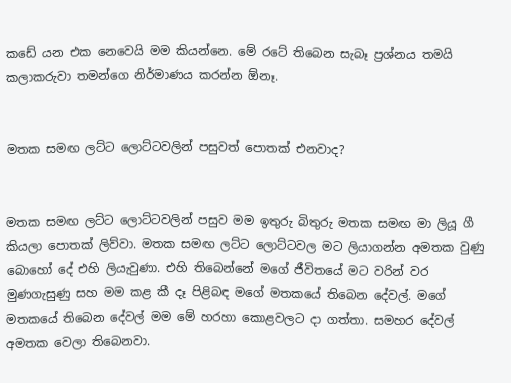කඩේ යන එක නෙවෙයි මම කියන්නෙ. මේ රටේ තිබෙන සැබෑ ප්‍රශ්නය තමයි කලාකරුවා තමන්ගෙ නිර්මාණය කරන්න ඕනෑ.


මතක සමඟ ලට්ට ලොට්ටවලින් පසුවත් පොතක් එනවාද?


මතක සමඟ ලට්ට ලොට්ටවලින් පසුව මම ඉතුරු බිතුරු මතක සමඟ මා ලියූ ගී කියලා පොතක් ලිව්වා. මතක සමඟ ලට්ට ලොට්ටවල මට ලියාගන්න අමතක වුණු බොහෝ දේ එහි ලියැවුණා. එහි තිබෙන්නේ මගේ ජීවිතයේ මට වරින් වර මුණගැසුණු සහ මම කළ කී දෑ පිළිබඳ මගේ මතකයේ තිබෙන දේවල්. මගේ මතකයේ තිබෙන දේවල් මම මේ හරහා කොළවලට දා ගත්තා. සමහර දේවල් අමතක වෙලා තිබෙනවා.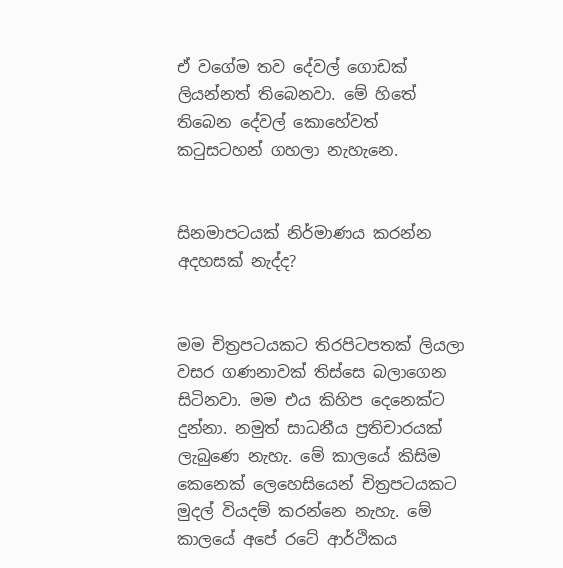ඒ වගේම තව දේවල් ගොඩක් ලියන්නත් තිබෙනවා. මේ හිතේ තිබෙන දේවල් කොහේවත් කටුසටහන් ගහලා නැහැනෙ.


සිනමාපටයක් නිර්මාණය කරන්න අදහසක් නැද්ද?


මම චිත්‍රපටයකට තිරපිටපතක් ලියලා වසර ගණනාවක් තිස්සෙ බලාගෙන සිටිනවා. මම එය කිහිප දෙනෙක්ට දුන්නා. නමුත් සාධනීය ප්‍රතිචාරයක් ලැබුණෙ නැහැ. මේ කාලයේ කිසිම කෙනෙක් ලෙහෙසියෙන් චිත්‍රපටයකට මුදල් වියදම් කරන්නෙ නැහැ. මේ කාලයේ අපේ රටේ ආර්ථිකය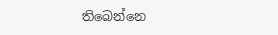තිබෙන්නෙ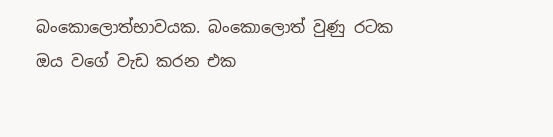බංකොලොත්භාවයක. බංකොලොත් වුණු රටක ඔය වගේ වැඩ කරන එක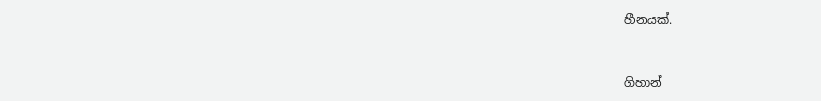හීනයක්.


ගිහාන්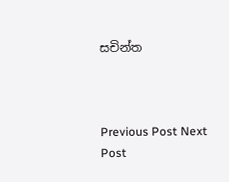සචින්ත



Previous Post Next Post